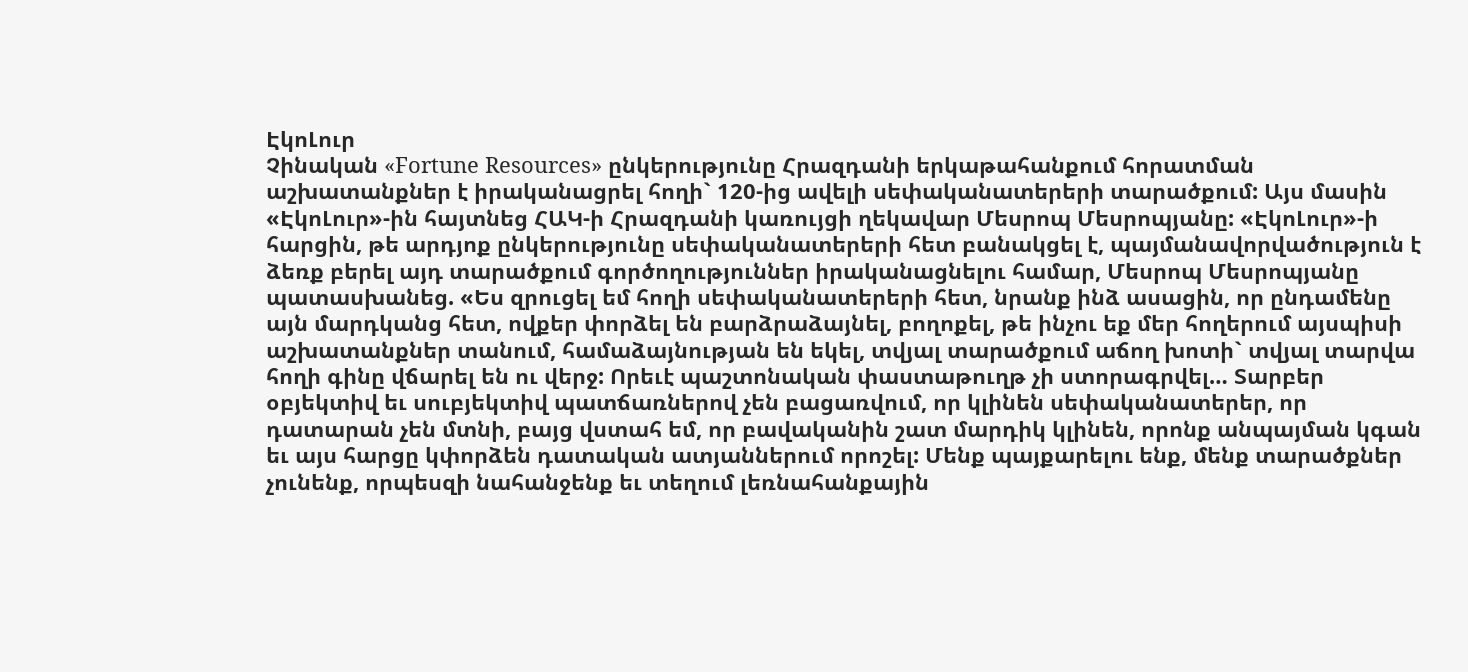ԷկոԼուր
Չինական «Fortune Resources» ընկերությունը Հրազդանի երկաթահանքում հորատման աշխատանքներ է իրականացրել հողի` 120-ից ավելի սեփականատերերի տարածքում: Այս մասին «ԷկոԼուր»-ին հայտնեց ՀԱԿ-ի Հրազդանի կառույցի ղեկավար Մեսրոպ Մեսրոպյանը: «ԷկոԼուր»-ի հարցին, թե արդյոք ընկերությունը սեփականատերերի հետ բանակցել է, պայմանավորվածություն է ձեռք բերել այդ տարածքում գործողություններ իրականացնելու համար, Մեսրոպ Մեսրոպյանը պատասխանեց. «Ես զրուցել եմ հողի սեփականատերերի հետ, նրանք ինձ ասացին, որ ընդամենը այն մարդկանց հետ, ովքեր փորձել են բարձրաձայնել, բողոքել, թե ինչու եք մեր հողերում այսպիսի աշխատանքներ տանում, համաձայնության են եկել, տվյալ տարածքում աճող խոտի` տվյալ տարվա հողի գինը վճարել են ու վերջ: Որեւէ պաշտոնական փաստաթուղթ չի ստորագրվել… Տարբեր օբյեկտիվ եւ սուբյեկտիվ պատճառներով չեն բացառվում, որ կլինեն սեփականատերեր, որ դատարան չեն մտնի, բայց վստահ եմ, որ բավականին շատ մարդիկ կլինեն, որոնք անպայման կգան եւ այս հարցը կփորձեն դատական ատյաններում որոշել: Մենք պայքարելու ենք, մենք տարածքներ չունենք, որպեսզի նահանջենք եւ տեղում լեռնահանքային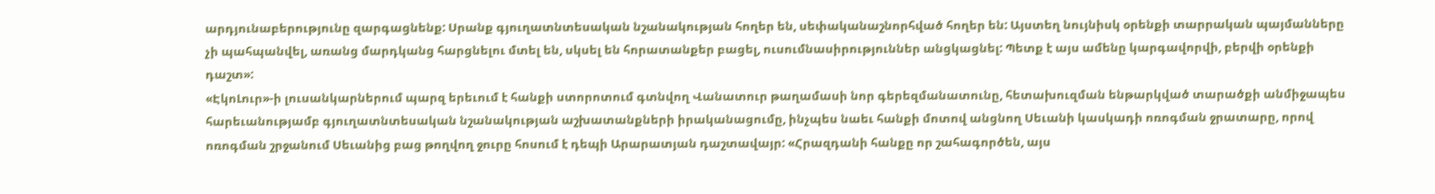արդյունաբերությունը զարգացնենք: Սրանք գյուղատնտեսական նշանակության հողեր են, սեփականաշնորհված հողեր են: Այստեղ նույնիսկ օրենքի տարրական պայմանները չի պահպանվել, առանց մարդկանց հարցնելու մտել են, սկսել են հորատանքեր բացել, ուսումնասիրություններ անցկացնել: Պետք է այս ամենը կարգավորվի, բերվի օրենքի դաշտ»:
«ԷկոԼուր»-ի լուսանկարներում պարզ երեւում է հանքի ստորոտում գտնվող Վանատուր թաղամասի նոր գերեզմանատունը, հետախուզման ենթարկված տարածքի անմիջապես հարեւանությամբ գյուղատնտեսական նշանակության աշխատանքների իրականացումը, ինչպես նաեւ հանքի մոտով անցնող Սեւանի կասկադի ոռոգման ջրատարը, որով ոռոգման շրջանում Սեւանից բաց թողվող ջուրը հոսում է դեպի Արարատյան դաշտավայր: «Հրազդանի հանքը որ շահագործեն, այս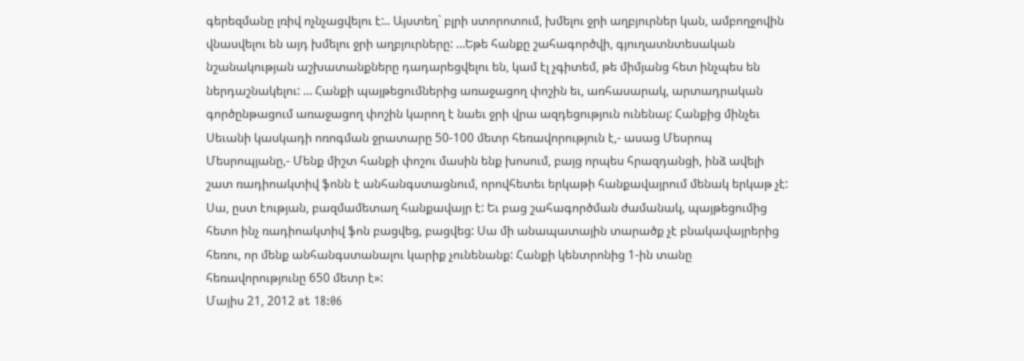գերեզմանը լռիվ ոչնչացվելու է:.. Այստեղ` բլրի ստորոտում, խմելու ջրի աղբյուրներ կան, ամբողջովին վնասվելու են այդ խմելու ջրի աղբյուրները: …Եթե հանքը շահագործվի, գյուղատնտեսական նշանակության աշխատանքները դադարեցվելու են, կամ էլ չգիտեմ, թե միմյանց հետ ինչպես են ներդաշնակելու: … Հանքի պայթեցումներից առաջացող փոշին եւ, առհասարակ, արտադրական գործընթացում առաջացող փոշին կարող է նաեւ ջրի վրա ազդեցություն ունենալ: Հանքից մինչեւ Սեւանի կասկադի ոռոգման ջրատարը 50-100 մետր հեռավորություն է,- ասաց Մեսրոպ Մեսրոպյանը,- Մենք միշտ հանքի փոշու մասին ենք խոսում, բայց որպես հրազդանցի, ինձ ավելի շատ ռադիոակտիվ ֆոնն է անհանգստացնում, որովհետեւ երկաթի հանքավայրում մենակ երկաթ չէ: Սա, ըստ էության, բազմամետաղ հանքավայր է: Եւ բաց շահագործման ժամանակ, պայթեցումից հետո ինչ ռադիոակտիվ ֆոն բացվեց, բացվեց: Սա մի անապատային տարածք չէ բնակավայրերից հեռու, որ մենք անհանգստանալու կարիք չունենանք: Հանքի կենտրոնից 1-ին տանը հեռավորությունը 650 մետր է»:
Մայիս 21, 2012 at 18:06